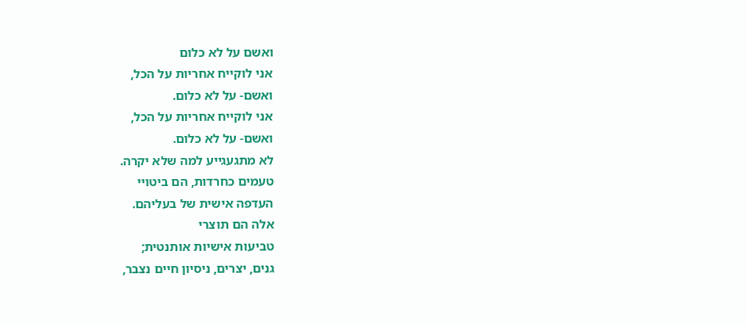ואשם על לא כלום
אני לוקייח אחריות על הכל,
ואשם- על לא כלום.
אני לוקייח אחריות על הכל,
ואשם- על לא כלום.
לא מתגעגייע למה שלא יקרה.
טעמים כחרדות, הם ביטויי
העדפה אישית של בעליהם.
אלה הם תוצרי
טביעות אישיות אותנטית;
גנים, יצרים, ניסיון חיים נצבר,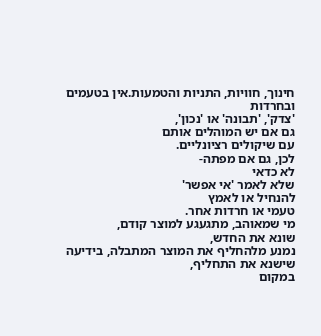חינוך, חוויות, התניות והטמעות.אין בטעמים ובחרדות
'צדק', 'תבונה' או 'נכון',
גם אם יש המוהלים אותם
עם שיקולים רציונליים.
לכן, גם אם מפתה-
לא כדאי
שלא לאמר 'אי אפשר'
להנחיל או לאמץ
טעמי או חרדות אחר.
מי שמאוהב, מתגעגע למוצר קודם,
שונא את החדש,
נמנע מלהחליף את המוצר המתבלה, בידיעה שישנא את התחליף,
במקום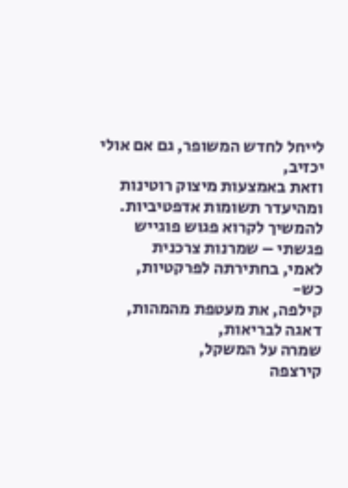לייחל לחדש המשופר, גם אם אולי יכזיב,
וזאת באמצעות מיצוק רוטינות ומהיעדר תשומות אדפטיביות. להמשיך לקרוא פגוש פוגייש פגשתי – שמרנות צרכנית
לאמי, בחתירתה לפרקטיות,
כש-
קילפה, את מעטפת מהמהות,
דאגה לבריאות,
שמרה על המשקל,
קירצפה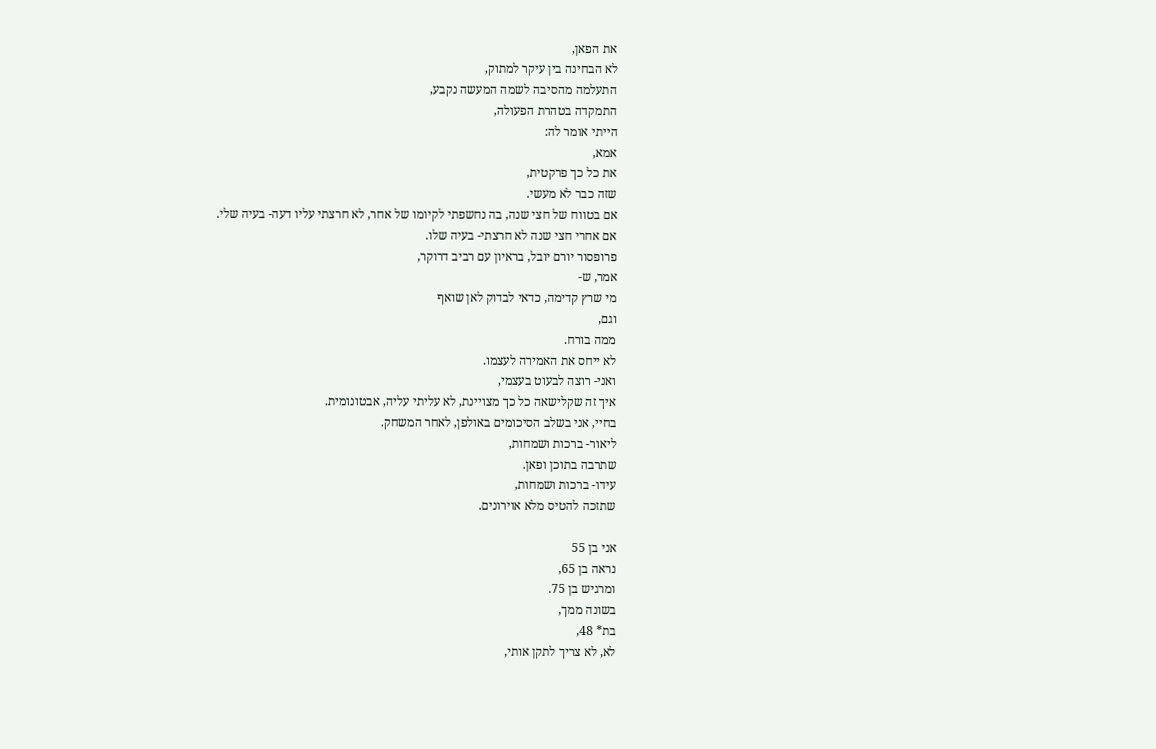את הפאן,
לא הבחינה בין עיקר למתוק,
התעלמה מהסיבה לשמה המעשה נקבע,
התמקדה בטהרת הפעולה,
הייתי אומר לה:
אמא,
את כל כך פרקטית,
שזה כבר לא מעשי.
אם בטווח של חצי שנה, בה נחשפתי לקיומו של אחר, לא חרצתי עליו דעה- בעיה שלי.
אם אחרי חצי שנה לא חרצתי- בעיה שלו.
פרופסור יורם יובל, בראיון עם רביב דרוקר,
אמר, ש-
מי שרץ קדימה, כדאי לבדוק לאן שואף
וגם,
ממה בורח.
לא ייחס את האמירה לעצמו.
ואני- רוצה לבעוט בעצמי,
איך זה שקלישאה כל כך מצויינת, לא עליתי עליה, אבטונומית.
בחיי, אני בשלב הסיכומים באולפן, לאחר המשחק.
ליאור- ברכות ושמחות,
שתרבה בתוכן ופאן.
עידו- ברכות ושמחות,
שתזכה להטיס מלא אוירונים.

אני בן 55
נראה בן 65,
ומרגיש בן 75.
בשונה ממך,
בת* 48,
לא, לא צריך לתקן אותי,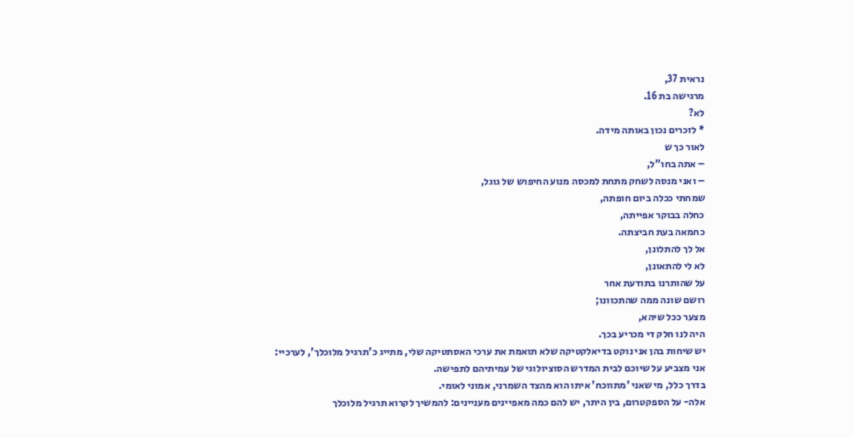נראית 37,
מרגישה בת 16.
לא?
* לזכרים נכון באותה מידה.
לאור כך ש
– אתה בחו"ל,
– ואני מנסה לשחק מתחת למכסה מנוע החיפוש של גוגל,
שמחתי ככלה ביום חופתה,
כחלה בבוקר אפייתה,
כחמאה בעת חביצתה.
אל לך להתלונן,
לא לי להתאונן,
על שהותרנו בתודעת אחר
רושם שונה ממה שהתכוונו;
מצער ככל שיהא,
היה לנו חלק די מכריע בכך.
יש שיחות בהן אני נוקט בדיאלקטיקה שלא תואמת את ערכי האסתטיקה שלי, מתייג כ'תרגיל מלוכלך', לערכיי:
אני מצביע על שיוכם לבית המדרש הסוציולוגי של עמיתיהם לתפישה.
בדרך כלל, מי שאני 'מתווכח' איתו הוא מהצד השמרני, אמוני לאומי.
אלה- על הספקטרום, בין היתר, יש להם כמה מאפיינים מעניינים: להמשיך לקרוא תרגיל מלוכלך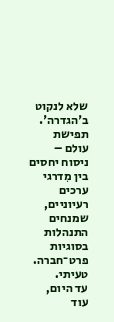שלא לנקוט ב'הגדרה'.
תפישת עולם –
ניסוח יחסים
בין מִדרגי ערכים
רעיוניים,
שמנחים התנהלות
בסוגיות פרט־חברה.
טעיתי.
עד היום, עוד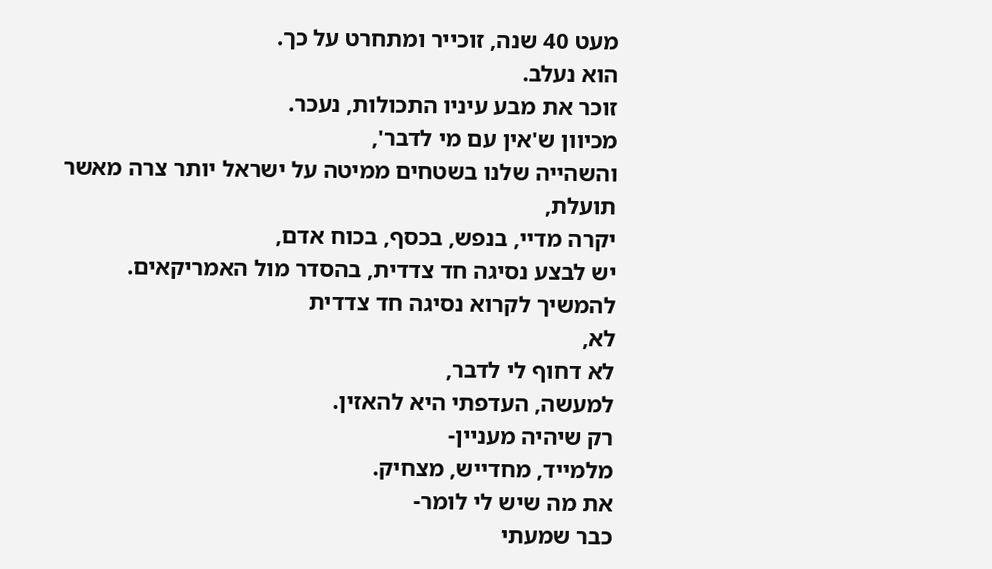מעט 40 שנה, זוכייר ומתחרט על כך.
הוא נעלב.
זוכר את מבע עיניו התכולות, נעכר.
מכיוון ש'אין עם מי לדבר',
והשהייה שלנו בשטחים ממיטה על ישראל יותר צרה מאשר תועלת,
יקרה מדיי, בנפש, בכסף, בכוח אדם,
יש לבצע נסיגה חד צדדית, בהסדר מול האמריקאים. להמשיך לקרוא נסיגה חד צדדית
לא,
לא דחוף לי לדבר,
למעשה, העדפתי היא להאזין.
רק שיהיה מעניין-
מלמייד, מחדייש, מצחיק.
את מה שיש לי לומר-
כבר שמעתי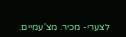לצערי- מכיר. מצ'עמיים.